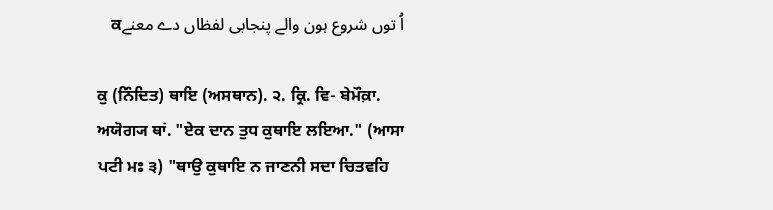اُ توں شروع ہون والے پنجابی لفظاں دے معنےਕ

ਕੁ (ਨਿੰਦਿਤ) ਥਾਇ (ਅਸਥਾਨ). ੨. ਕ੍ਰਿ. ਵਿ- ਬੇਮੌਕ਼ਾ. ਅਯੋਗ੍ਯ ਥਾਂ. "ਏਕ ਦਾਨ ਤੁਧ ਕੁਥਾਇ ਲਇਆ." (ਆਸਾ ਪਟੀ ਮਃ ੩) "ਥਾਉ ਕੁਥਾਇ ਨ ਜਾਣਨੀ ਸਦਾ ਚਿਤਵਹਿ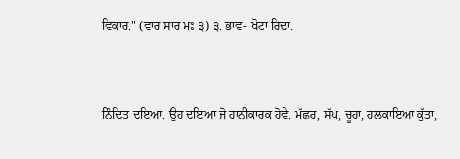ਵਿਕਾਰ." (ਵਾਰ ਸਾਰ ਮਃ ੩) ੩. ਭਾਵ- ਖੋਟਾ ਰਿਦਾ.


ਨਿੰਦਿਤ ਦਇਆ. ਉਹ ਦਇਆ ਜੋ ਹਾਨੀਕਾਰਕ ਹੋਵੇ. ਮੱਛਰ, ਸੱਪ, ਚੂਹਾ, ਹਲਕਾਇਆ ਕੁੱਤਾ,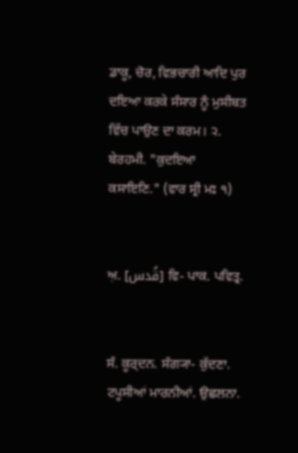ਡਾਕੂ, ਚੋਰ, ਵਿਭਚਾਰੀ ਆਦਿ ਪੁਰ ਦਇਆ ਕਰਕੇ ਸੰਸਾਰ ਨੂੰ ਮੁਸੀਬਤ ਵਿੱਚ ਪਾਉਣ ਦਾ ਕਰਮ। ੨. ਬੇਰਹਮੀ. "ਕੁਦਇਆ ਕਸਾਇਣਿ." (ਵਾਰ ਸ੍ਰੀ ਮਃ ੧)


ਅ਼. [قُدس] ਵਿ- ਪਾਕ. ਪਵਿਤ੍ਰ.


ਸੰ. ਕੂਰ੍‍ਦਨ. ਸੰਗ੍ਯਾ- ਕੁੱਦਣਾ. ਟਪੂਸੀਆਂ ਮਾਰਨੀਆਂ. ਉਛਲਨਾ.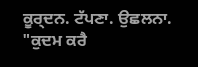ਕੂਰ੍‍ਦਨ. ਟੱਪਣਾ. ਉਛਲਨਾ. "ਕੁਦਮ ਕਰੈ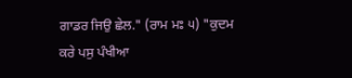ਗਾਡਰ ਜਿਉ ਛੇਲ." (ਰਾਮ ਮਃ ੫) "ਕੁਦਮ ਕਰੇ ਪਸੁ ਪੰਖੀਆ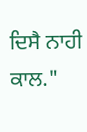ਦਿਸੈ ਨਾਹੀ ਕਾਲ."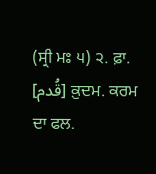(ਸ੍ਰੀ ਮਃ ੫) ੨. ਫ਼ਾ. [قُدم] ਕ਼ੁਦਮ. ਕਰਮ ਦਾ ਫਲ.